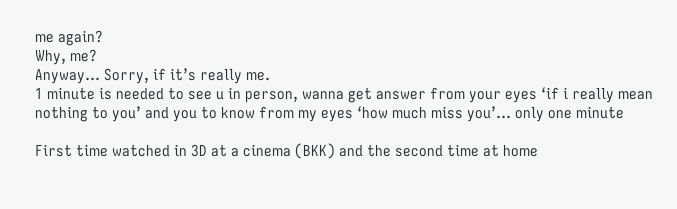me again?
Why, me?
Anyway… Sorry, if it’s really me.
1 minute is needed to see u in person, wanna get answer from your eyes ‘if i really mean nothing to you’ and you to know from my eyes ‘how much miss you’… only one minute

First time watched in 3D at a cinema (BKK) and the second time at home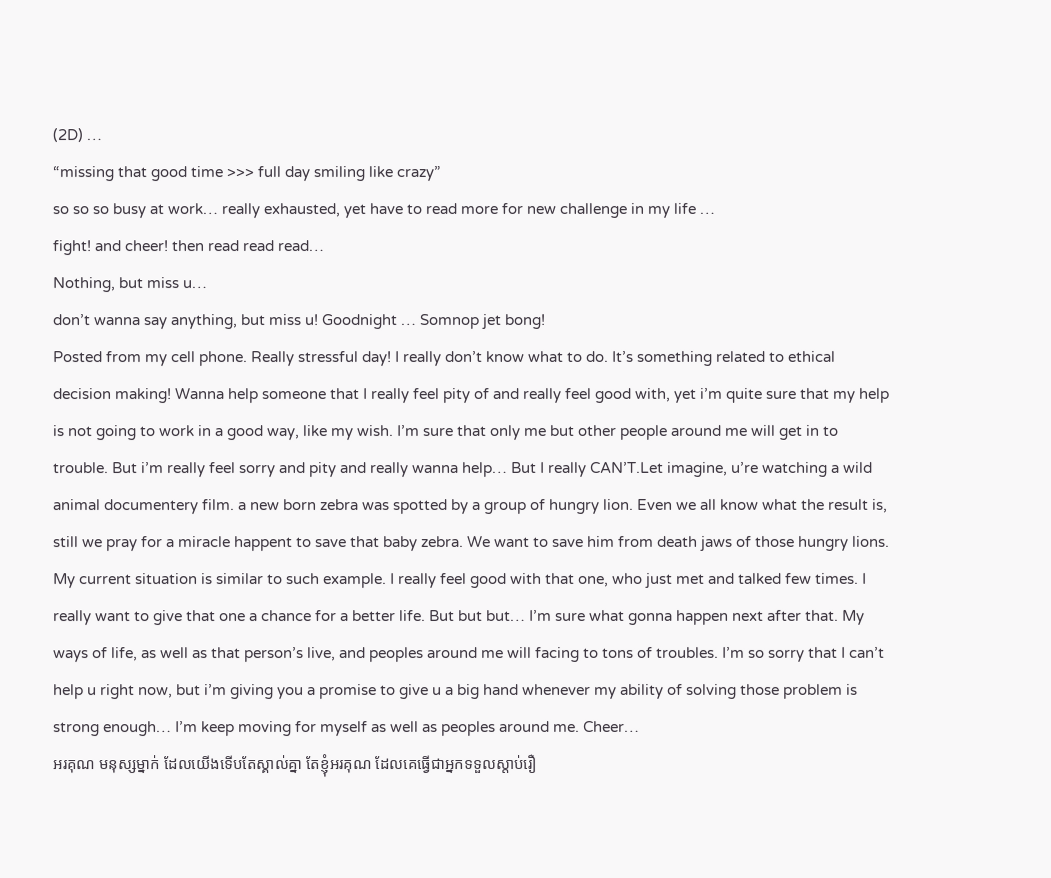(2D) …
“missing that good time >>> full day smiling like crazy”
so so so busy at work… really exhausted, yet have to read more for new challenge in my life …
fight! and cheer! then read read read…
Nothing, but miss u…
don’t wanna say anything, but miss u! Goodnight … Somnop jet bong!
Posted from my cell phone. Really stressful day! I really don’t know what to do. It’s something related to ethical decision making! Wanna help someone that I really feel pity of and really feel good with, yet i’m quite sure that my help is not going to work in a good way, like my wish. I’m sure that only me but other people around me will get in to trouble. But i’m really feel sorry and pity and really wanna help… But I really CAN’T.Let imagine, u’re watching a wild animal documentery film. a new born zebra was spotted by a group of hungry lion. Even we all know what the result is, still we pray for a miracle happent to save that baby zebra. We want to save him from death jaws of those hungry lions. My current situation is similar to such example. I really feel good with that one, who just met and talked few times. I really want to give that one a chance for a better life. But but but… I’m sure what gonna happen next after that. My ways of life, as well as that person’s live, and peoples around me will facing to tons of troubles. I’m so sorry that I can’t help u right now, but i’m giving you a promise to give u a big hand whenever my ability of solving those problem is strong enough… I’m keep moving for myself as well as peoples around me. Cheer…
អរគុណ មនុស្សម្នាក់ ដែលយើងទើបតែស្គាល់គ្នា តែខ្ញុំអរគុណ ដែលគេធ្វើជាអ្នកទទួលស្តាប់រឿ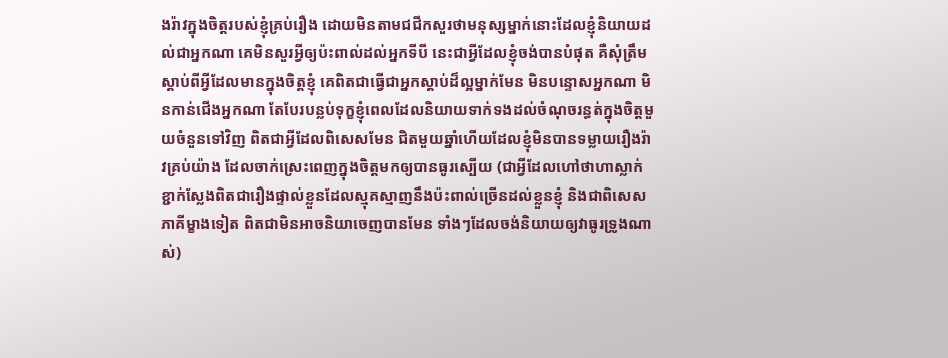ងរ៉ាវក្នុងចិត្តរបស់ខ្ញុំគ្រប់រឿង ដោយមិនតាមជជីកសួរថាមនុស្សម្នាក់នោះដែលខ្ញុំនិយាយដល់ជាអ្នកណា គេមិនសួរអ្វីឲ្យប៉ះពាល់ដល់អ្នកទីបី នេះជាអ្វីដែលខ្ញុំចង់បានបំផុត គឺសុំត្រឹមស្តាប់ពីអ្វីដែលមានក្នុងចិត្តខ្ញុំ គេពិតជាធ្វើជាអ្នកស្តាប់ដ៏ល្អម្នាក់មែន មិនបន្ទោសអ្នកណា មិនកាន់ជើងអ្នកណា តែបែរបន្លប់ទុក្ខខ្ញុំពេលដែលនិយាយទាក់ទងដល់ចំណុចរន្ធត់ក្នុងចិត្តមួយចំនួនទៅវិញ ពិតជាអ្វីដែលពិសេសមែន ជិតមួយឆ្នាំហើយដែលខ្ញុំមិនបានទម្លាយរឿងរ៉ាវគ្រប់យ៉ាង ដែលចាក់ស្រេះពេញក្នុងចិត្តមកឲ្យបានធូរស្បើយ (ជាអ្វីដែលហៅថាហាស្លាក់ខ្ជាក់ស្លែងពិតជារឿងផ្ទាល់ខ្លួនដែលស្មុគស្មាញនឹងប៉ះពាល់ច្រើនដល់ខ្លួនខ្ញុំ និងជាពិសេសភាគីម្ខាងទៀត ពិតជាមិនអាចនិយាចេញបានមែន ទាំងៗដែលចង់និយាយឲ្យវាធូរទ្រូងណាស់)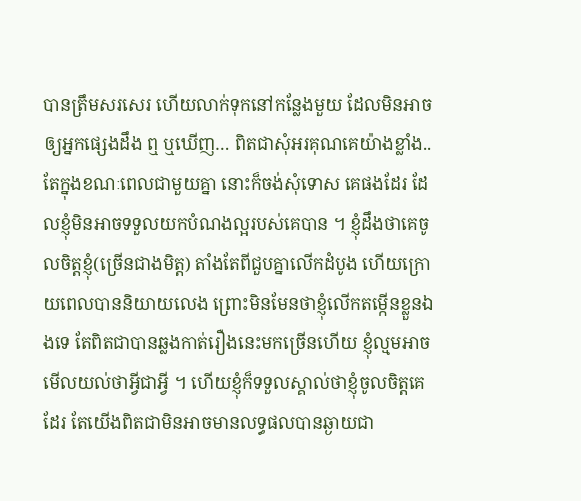បានត្រឹមសរសេរ ហើយលាក់ទុកនៅកន្លែងមួយ ដែលមិនអាចឲ្យអ្នកផ្សេងដឹង ឮ ឬឃើញ… ពិតជាសុំអរគុណគេយ៉ាងខ្លាំង..
តែក្នុងខណៈពេលជាមួយគ្នា នោះក៏ចង់សុំទោស គេផងដែរ ដែលខ្ញុំមិនអាចទទួលយកបំណងល្អរបស់គេបាន ។ ខ្ញុំដឹងថាគេចូលចិត្តខ្ញុំ(ច្រើនជាងមិត្ត) តាំងតែពីជួបគ្នាលើកដំបូង ហើយក្រោយពេលបាននិយាយលេង ព្រោះមិនមែនថាខ្ញុំលើកតម្កើនខ្លួនឯងទេ តែពិតជាបានឆ្លងកាត់រឿងនេះមកច្រើនហើយ ខ្ញុំល្មមអាចមើលយល់ថាអ្វីជាអ្វី ។ ហើយខ្ញុំក៏ទទួលស្គាល់ថាខ្ញុំចូលចិត្តគេដែរ តែយើងពិតជាមិនអាចមានលទ្ធផលបានឆ្ងាយជា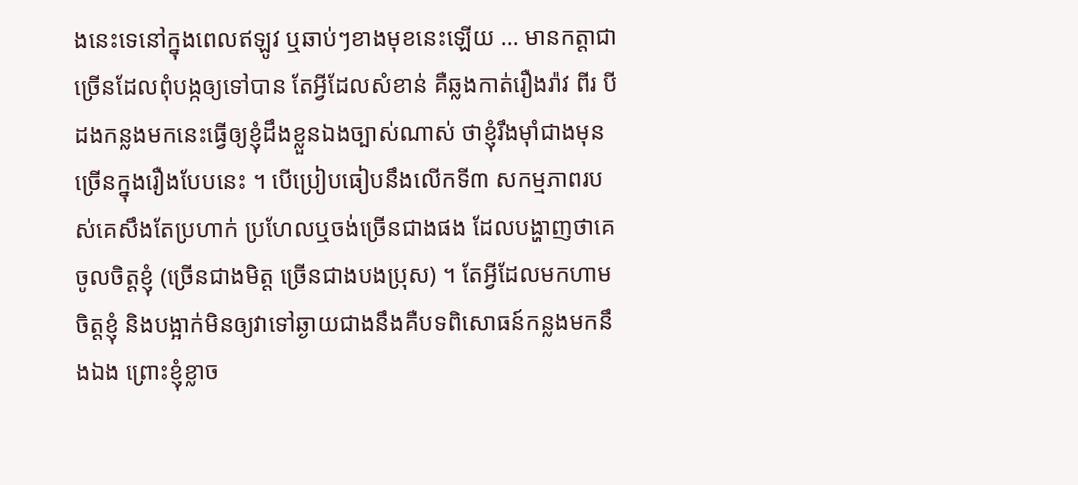ងនេះទេនៅក្នុងពេលឥឡូវ ឬឆាប់ៗខាងមុខនេះឡើយ … មានកត្តាជាច្រើនដែលពុំបង្កឲ្យទៅបាន តែអ្វីដែលសំខាន់ គឺឆ្លងកាត់រឿងរ៉ាវ ពីរ បី ដងកន្លងមកនេះធ្វើឲ្យខ្ញុំដឹងខ្លួនឯងច្បាស់ណាស់ ថាខ្ញុំរឹងម៉ាំជាងមុនច្រើនក្នុងរឿងបែបនេះ ។ បើប្រៀបធៀបនឹងលើកទី៣ សកម្មភាពរបស់គេសឹងតែប្រហាក់ ប្រហែលឬចង់ច្រើនជាងផង ដែលបង្ហាញថាគេចូលចិត្តខ្ញុំ (ច្រើនជាងមិត្ត ច្រើនជាងបងប្រុស) ។ តែអ្វីដែលមកហាមចិត្តខ្ញុំ និងបង្អាក់មិនឲ្យវាទៅឆ្ងាយជាងនឹងគឺបទពិសោធន៍កន្លងមកនឹងឯង ព្រោះខ្ញុំខ្លាច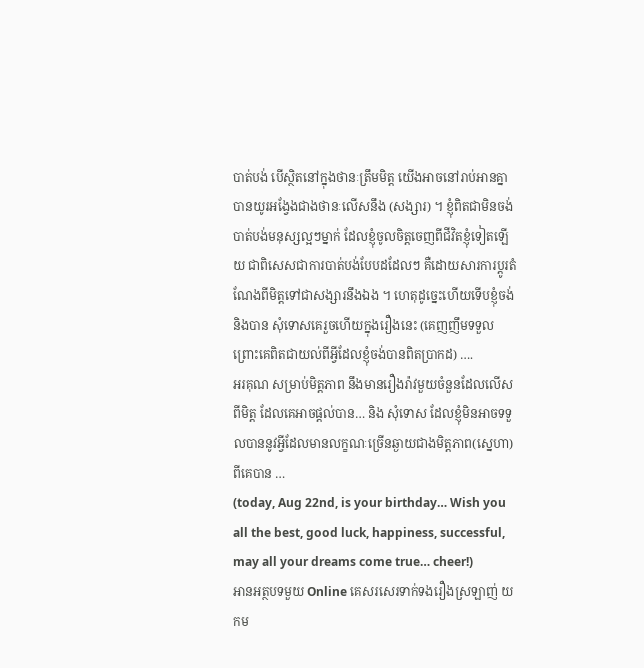បាត់បង់ បើស្ថិតនៅក្នុងថានៈត្រឹមមិត្ត យើងអាចនៅរាប់អានគ្នាបានយូរអង្វែងជាងថានៈលើសនឹង (សង្សារ) ។ ខ្ញុំពិតជាមិនចង់បាត់បង់មនុស្សល្អៗម្នាក់ ដែលខ្ញុំចូលចិត្តចេញពីជីវិតខ្ញុំទៀតឡើយ ជាពិសេសជាការបាត់បង់បែបដដែលៗ គឺដោយសារការប្តូរតំណែងពីមិត្តទៅជាសង្សារនឹងឯង ។ ហេតុដូច្នេះហើយទើបខ្ញុំចង់និងបាន សុំទោសគេរួចហើយក្នុងរឿងនេះ (គេញញឹមទទួលព្រោះគេពិតជាយល់ពីអ្វីដែលខ្ញុំចង់បានពិតប្រាកដ) ….
អរគុណ សម្រាប់មិត្តភាព នឹងមានរឿងរ៉ាវមួយចំនួនដែលលើសពីមិត្ត ដែលគេអាចផ្តល់បាន… និង សុំទោស ដែលខ្ញុំមិនអាចទទួលបាននូវអ្វីដែលមានលក្ខណៈច្រើនឆ្ងាយជាងមិត្តភាព(ស្នេហា)ពីគេបាន …
(today, Aug 22nd, is your birthday… Wish you all the best, good luck, happiness, successful, may all your dreams come true… cheer!)
អានអត្ថបទមួយ Online គេសរសេរទាក់ទងរឿងស្រឡាញ់ យកម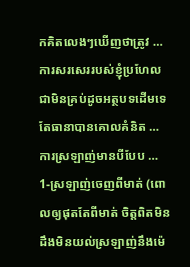កគិតលេងៗឃើញថាត្រូវ … ការសរសេររបស់ខ្ញុំប្រហែលជាមិនគ្រប់ដូចអត្ថបទដើមទេ តែធានាបានគោលគំនិត …
ការស្រឡាញ់មានបីបែប …
1-ស្រឡាញ់ចេញពីមាត់ (ពោលឲ្យផុតតែពីមាត់ ចិត្តពិតមិនដឹងមិនយល់ស្រឡាញ់នឹងម៉េ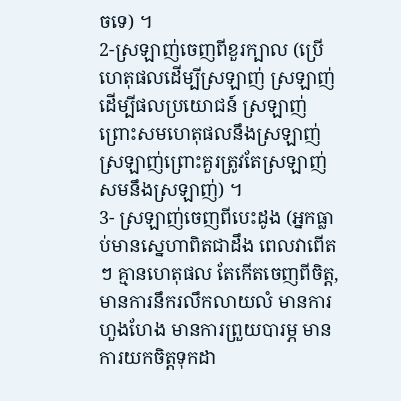ចទេ) ។
2-ស្រឡាញ់ចេញពីខួរក្បាល (ប្រើហេតុផលដើម្បីស្រឡាញ់ ស្រឡាញ់ដើម្បីផលប្រយោជន៍ ស្រឡាញ់ព្រោះសមហេតុផលនឹងស្រឡាញ់ ស្រឡាញ់ព្រោះគួរត្រូវតែស្រឡាញ់ សមនឹងស្រឡាញ់) ។
3- ស្រឡាញ់ចេញពីបេះដូង (អ្នកធ្លាប់មានស្នេហាពិតជាដឹង ពេលវាពើតៗ គ្មានហេតុផល តែកើតចេញពីចិត្ត, មានការនឹករលឹកលាយលំ មានការហួងហែង មានការព្រួយបារម្ភ មានការយកចិត្តទុកដា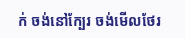ក់ ចង់នៅក្បែរ ចង់មើលថែរ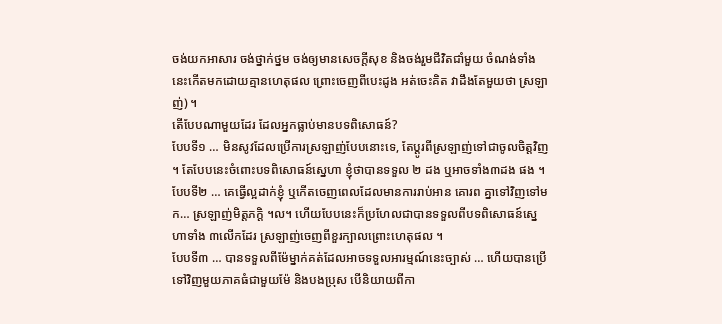ចង់យកអាសារ ចង់ថ្នាក់ថ្នម ចង់ឲ្យមានសេចក្តីសុខ និងចង់រួមជីវិតជាំមួយ ចំណង់ទាំងនេះកើតមកដោយគ្មានហេតុផល ព្រោះចេញពីបេះដូង អត់ចេះគិត វាដឹងតែមួយថា ស្រឡាញ់) ។
តើបែបណាមួយដែរ ដែលអ្នកធ្លាប់មានបទពិសោធន៍?
បែបទី១ … មិនសូវដែលប្រើការស្រឡាញ់បែបនោះទេ, តែប្តូរពីស្រឡាញ់ទៅជាចូលចិត្តវិញ ។ តែបែបនេះចំពោះបទពិសោធន៍ស្នេហា ខ្ញុំថាបានទទួល ២ ដង ឬអាចទាំង៣ដង ផង ។
បែបទី២ … គេធ្វើល្អដាក់ខ្ញុំ ឬកើតចេញពេលដែលមានការរាប់អាន គោរព គ្នាទៅវិញទៅមក… ស្រឡាញ់មិត្តភក្តិ ។ល។ ហើយបែបនេះក៏ប្រហែលជាបានទទួលពីបទពិសោធន៍ស្នេហាទាំង ៣លើកដែរ ស្រឡាញ់ចេញពីខួរក្បាលព្រោះហេតុផល ។
បែបទី៣ … បានទទួលពីម៉ែម្នាក់គត់ដែលអាចទទួលអារម្មណ៍នេះច្បាស់ … ហើយបានប្រើទៅវិញមួយភាគធំជាមួយម៉ែ និងបងប្រុស បើនិយាយពីកា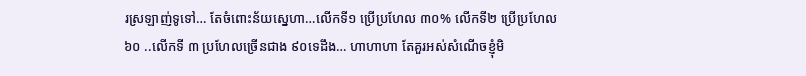រស្រឡាញ់ទូទៅ… តែចំពោះន័យស្នេហា…លើកទី១ ប្រើប្រហែល ៣០% លើកទី២ ប្រើប្រហែល ៦០ ..លើកទី ៣ ប្រហែលច្រើនជាង ៩០ទេដឹង… ហាហាហា តែគួរអស់សំណើចខ្ញុំមិ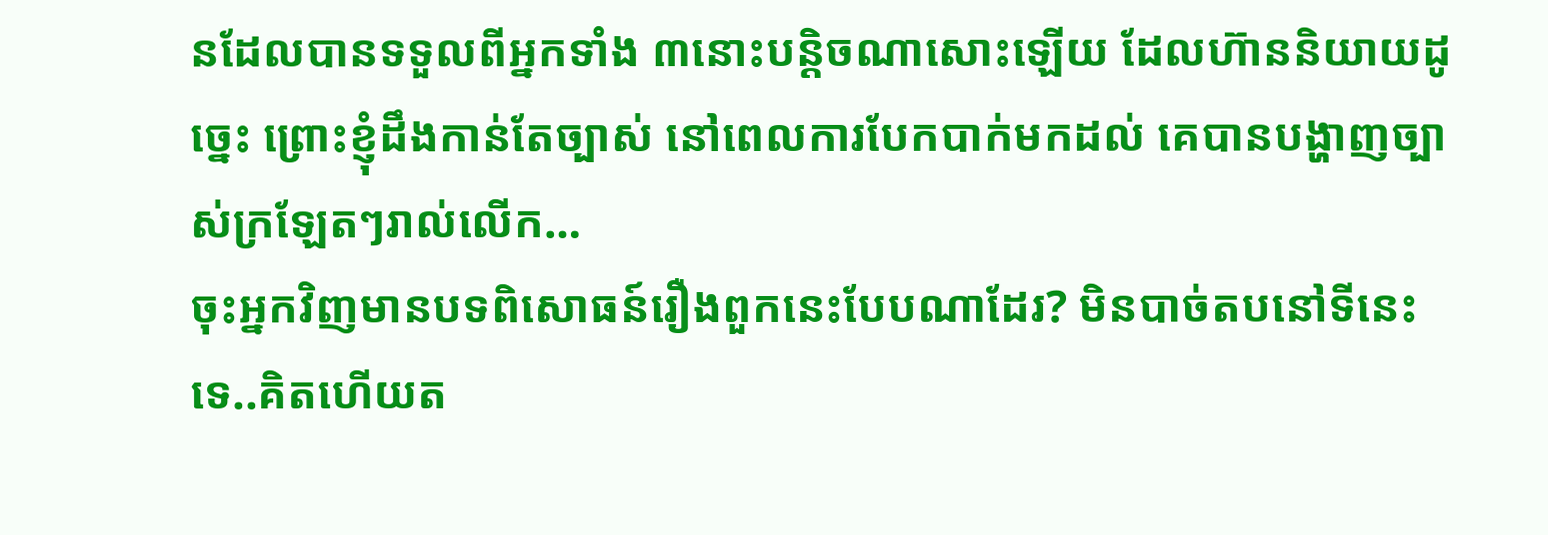នដែលបានទទួលពីអ្នកទាំង ៣នោះបន្តិចណាសោះឡើយ ដែលហ៊ាននិយាយដូច្នេះ ព្រោះខ្ញុំដឹងកាន់តែច្បាស់ នៅពេលការបែកបាក់មកដល់ គេបានបង្ហាញច្បាស់ក្រឡែតៗរាល់លើក…
ចុះអ្នកវិញមានបទពិសោធន៍រឿងពួកនេះបែបណាដែរ? មិនបាច់តបនៅទីនេះទេ..គិតហើយត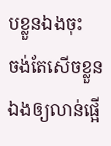បខ្លួនឯងចុះ
ចង់តែសើចខ្លួនឯងឲ្យលាន់ផ្អើ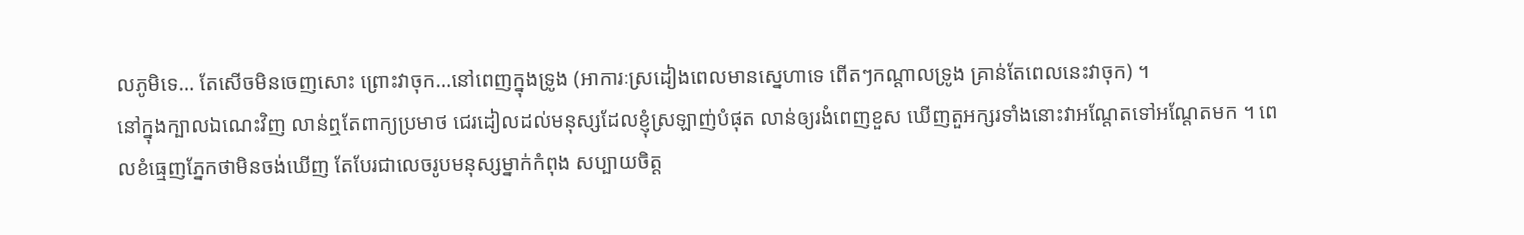លភូមិទេ… តែសើចមិនចេញសោះ ព្រោះវាចុក…នៅពេញក្នុងទ្រូង (អាការៈស្រដៀងពេលមានស្នេហាទេ ពើតៗកណ្តាលទ្រូង គ្រាន់តែពេលនេះវាចុក) ។
នៅក្នុងក្បាលឯណេះវិញ លាន់ឮតែពាក្យប្រមាថ ជេរដៀលដល់មនុស្សដែលខ្ញុំស្រឡាញ់បំផុត លាន់ឲ្យរងំពេញខួស ឃើញតួអក្សរទាំងនោះវាអណ្តែតទៅអណ្តែតមក ។ ពេលខំធ្មេញភ្នែកថាមិនចង់ឃើញ តែបែរជាលេចរូបមនុស្សម្នាក់កំពុង សប្បាយចិត្ត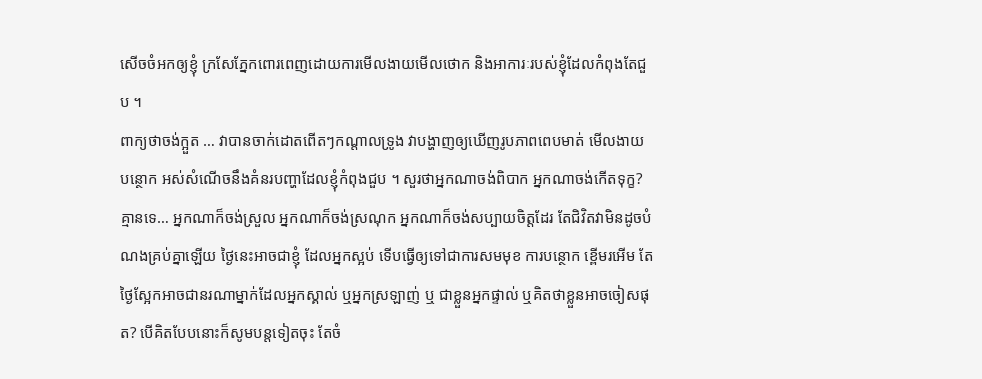សើចចំអកឲ្យខ្ញុំ ក្រសែភ្នែកពោរពេញដោយការមើលងាយមើលថោក និងអាការៈរបស់ខ្ញុំដែលកំពុងតែជួប ។
ពាក្យថាចង់ក្អួត … វាបានចាក់ដោតពើតៗកណ្តាលទ្រូង វាបង្ហាញឲ្យឃើញរូបភាពពេបមាត់ មើលងាយបន្ថោក អស់សំណើចនឹងគំនរបញ្ហាដែលខ្ញុំកំពុងជួប ។ សួរថាអ្នកណាចង់ពិបាក អ្នកណាចង់កើតទុក្ខ? គ្មានទេ… អ្នកណាក៏ចង់ស្រួល អ្នកណាក៏ចង់ស្រណុក អ្នកណាក៏ចង់សប្បាយចិត្តដែរ តែជិវិតវាមិនដូចបំណងគ្រប់គ្នាឡើយ ថ្ងៃនេះអាចជាខ្ញុំ ដែលអ្នកស្អប់ ទើបធ្វើឲ្យទៅជាការសមមុខ ការបន្ថោក ខ្ពើមរអើម តែថ្ងៃស្អែកអាចជានរណាម្នាក់ដែលអ្នកស្គាល់ ឬអ្នកស្រឡាញ់ ឬ ជាខ្លួនអ្នកផ្ទាល់ ឬគិតថាខ្លួនអាចចៀសផុត? បើគិតបែបនោះក៏សូមបន្តទៀតចុះ តែចំ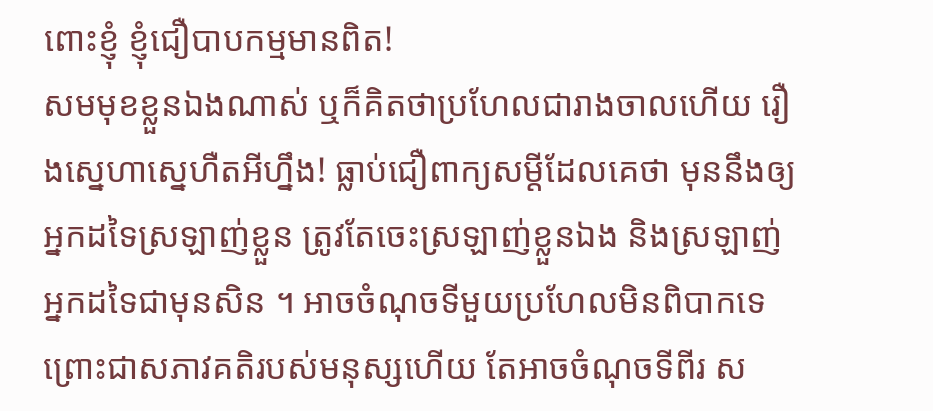ពោះខ្ញុំ ខ្ញុំជឿបាបកម្មមានពិត!
សមមុខខ្លួនឯងណាស់ ឬក៏គិតថាប្រហែលជារាងចាលហើយ រឿងស្នេហាស្នេហឺតអីហ្នឹង! ធ្លាប់ជឿពាក្យសម្តីដែលគេថា មុននឹងឲ្យអ្នកដទៃស្រឡាញ់ខ្លួន ត្រូវតែចេះស្រឡាញ់ខ្លួនឯង និងស្រឡាញ់អ្នកដទៃជាមុនសិន ។ អាចចំណុចទីមួយប្រហែលមិនពិបាកទេ ព្រោះជាសភាវគតិរបស់មនុស្សហើយ តែអាចចំណុចទីពីរ ស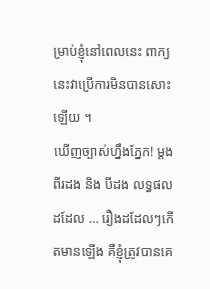ម្រាប់ខ្ញុំនៅពេលនេះ ពាក្យនេះវាប្រើការមិនបានសោះឡើយ ។
ឃើញច្បាស់ហ្នឹងភ្នែក! ម្តង ពីរដង និង បីដង លទ្ធផលដដែល … រឿងដដែលៗកើតមានឡើង គឺខ្ញុំត្រូវបានគេ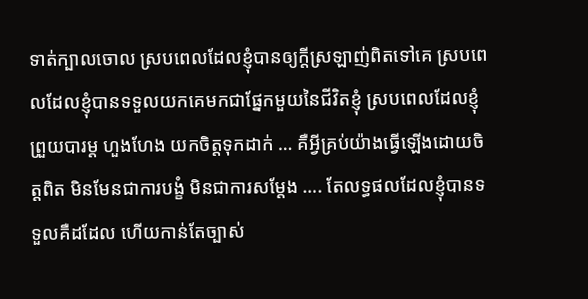ទាត់ក្បាលចោល ស្របពេលដែលខ្ញុំបានឲ្យក្តីស្រឡាញ់ពិតទៅគេ ស្របពេលដែលខ្ញុំបានទទួលយកគេមកជាផ្នែកមួយនៃជីវិតខ្ញុំ ស្របពេលដែលខ្ញុំព្រួយបារម្ត ហួងហែង យកចិត្តទុកដាក់ … គឺអ្វីគ្រប់យ៉ាងធ្វើឡើងដោយចិត្តពិត មិនមែនជាការបង្ខំ មិនជាការសម្តែង …. តែលទ្ធផលដែលខ្ញុំបានទទួលគឺដដែល ហើយកាន់តែច្បាស់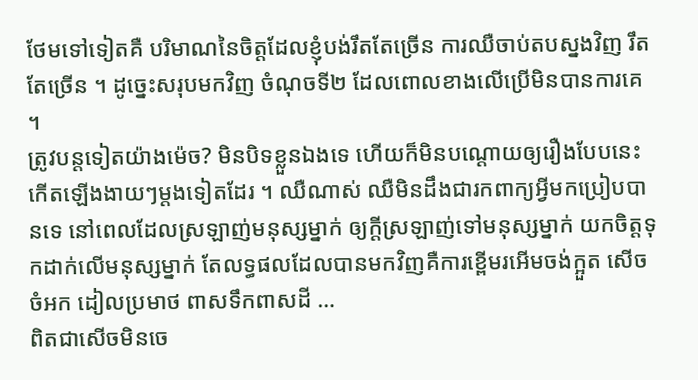ថែមទៅទៀតគឺ បរិមាណនៃចិត្តដែលខ្ញុំបង់រឹតតែច្រើន ការឈឺចាប់តបស្នងវិញ រឹតតែច្រើន ។ ដូច្នេះសរុបមកវិញ ចំណុចទី២ ដែលពោលខាងលើប្រើមិនបានការគេ ។
ត្រូវបន្តទៀតយ៉ាងម៉េច? មិនបិទខ្លួនឯងទេ ហើយក៏មិនបណ្តោយឲ្យរឿងបែបនេះកើតឡើងងាយៗម្តងទៀតដែរ ។ ឈឺណាស់ ឈឺមិនដឹងជារកពាក្យអ្វីមកប្រៀបបានទេ នៅពេលដែលស្រឡាញ់មនុស្សម្នាក់ ឲ្យក្តីស្រឡាញ់ទៅមនុស្សម្នាក់ យកចិត្តទុកដាក់លើមនុស្សម្នាក់ តែលទ្ធផលដែលបានមកវិញគឺការខ្ពើមរអើមចង់ក្អួត សើចចំអក ដៀលប្រមាថ ពាសទឹកពាសដី …
ពិតជាសើចមិនចេ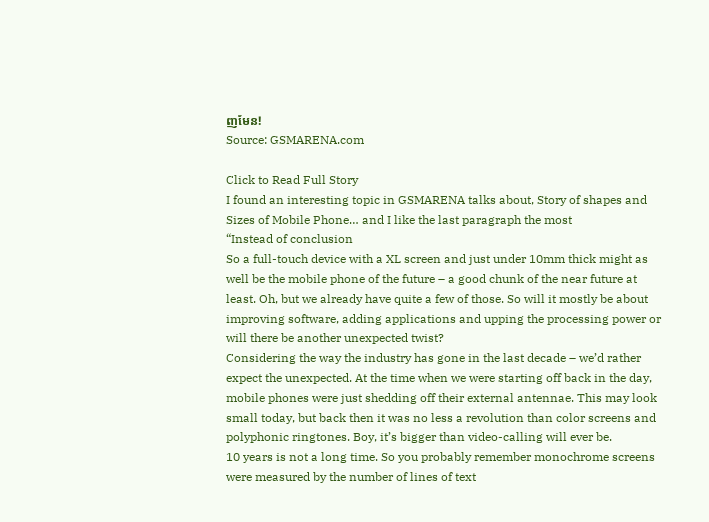ញមែន!
Source: GSMARENA.com

Click to Read Full Story
I found an interesting topic in GSMARENA talks about, Story of shapes and Sizes of Mobile Phone… and I like the last paragraph the most
“Instead of conclusion
So a full-touch device with a XL screen and just under 10mm thick might as well be the mobile phone of the future – a good chunk of the near future at least. Oh, but we already have quite a few of those. So will it mostly be about improving software, adding applications and upping the processing power or will there be another unexpected twist?
Considering the way the industry has gone in the last decade – we’d rather expect the unexpected. At the time when we were starting off back in the day, mobile phones were just shedding off their external antennae. This may look small today, but back then it was no less a revolution than color screens and polyphonic ringtones. Boy, it’s bigger than video-calling will ever be.
10 years is not a long time. So you probably remember monochrome screens were measured by the number of lines of text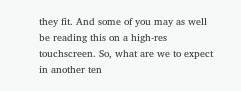they fit. And some of you may as well be reading this on a high-res touchscreen. So, what are we to expect in another ten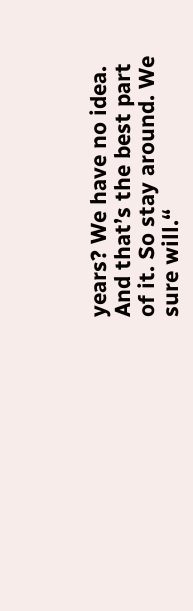years? We have no idea. And that’s the best part of it. So stay around. We sure will.“